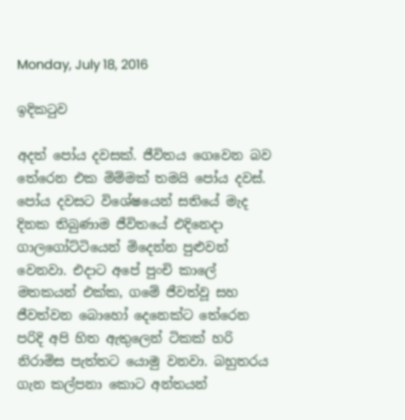Monday, July 18, 2016

ඉදිකටුව

අදත් පෝය දවසක්. ජීවිතය ගෙවෙන බව තේරෙන එක මිම්මක් තමයි පෝය දවස්. පෝය දවසට විශේෂයෙන් සතියේ මැද දිනක තිබුණාම ජීවිතයේ එදිනෙදා ගාලගෝට්ටියෙන් මිදෙන්න පුළුවන් වෙනවා. එදාට අපේ පුංචි කාලේ මතකයන් එක්ක, ගමේ ජීවත්වූ සහ ජීවත්වන බොහෝ දෙනෙක්ට තේරෙන පරිදි අපි හිත ඇතුලෙන් ටිකක් හරි නිරාමිස පැත්තට යොමු වනවා. බහුතරය ගැන කල්පනා කොට අන්තයන්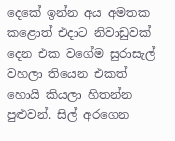දෙකේ ඉන්න අය අමතක කළොත් එදාට නිවාඩුවක් දෙන එක වගේම සුරාසැල් වහලා තියෙන එකත් හොයි කියලා හිතන්න පුළුවන්. සිල් අරගෙන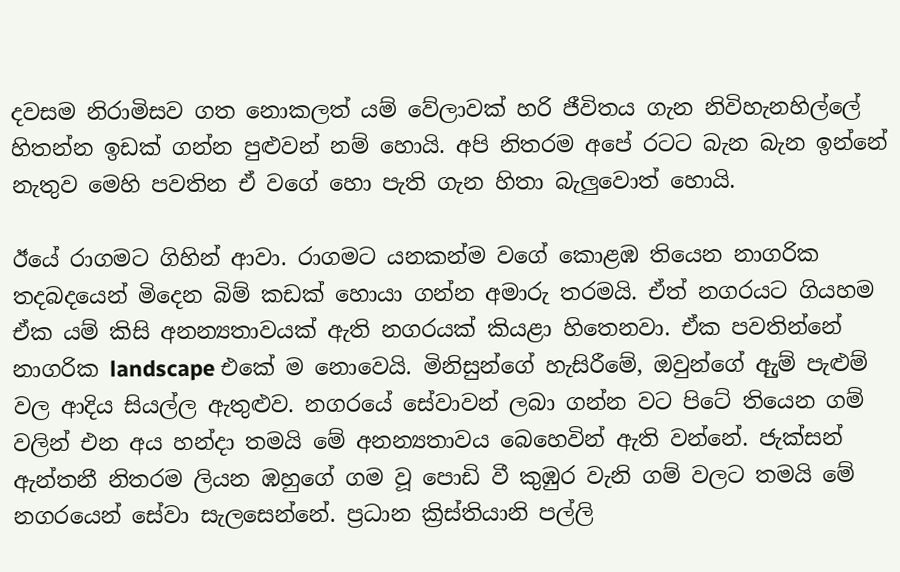දවසම නිරාමිසව ගත නොකලත් යම් වේලාවක් හරි ජීවිතය ගැන නිවිහැනහිල්ලේ හිතන්න ඉඩක් ගන්න පුළුවන් නම් හොයි. අපි නිතරම අපේ රටට බැන බැන ඉන්නේ නැතුව මෙහි පවතින ඒ වගේ හො පැති ගැන හිතා බැලුවොත් හොයි.

ඊයේ රාගමට ගිහින් ආවා. රාගමට යනකන්ම වගේ කොළඹ තියෙන නාගරික තදබදයෙන් මිදෙන බිම් කඩක් හොයා ගන්න අමාරු තරමයි. ඒත් නගරයට ගියහම ඒක යම් කිසි අනන්‍යතාවයක් ඇති නගරයක් කියළා හිතෙනවා. ඒක පවතින්නේ නාගරික landscape එකේ ම නොවෙයි. මිනිසුන්ගේ හැසිරීමේ, ඔවුන්ගේ ඇුම් පැළුම් වල ආදිය සියල්ල ඇතුළුව. නගරයේ සේවාවන් ලබා ගන්න වට පිටේ තියෙන ගම් වලින් එන අය හන්දා තමයි මේ අනන්‍යතාවය බෙහෙවින් ඇති වන්නේ. ජැක්සන් ඇන්තනී නිතරම ලියන ඹහුගේ ගම වූ පොඩි වී කුඹුර වැනි ගම් වලට තමයි මේ නගරයෙන් සේවා සැලසෙන්නේ. ප්‍රධාන ක්‍රිස්තියානි පල්ලි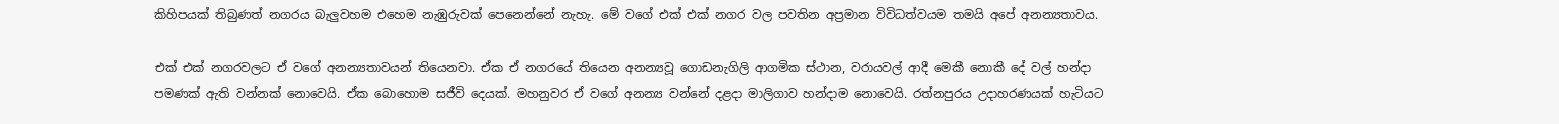කිහිපයක් තිබුණත් නගරය බැලුවහම එහෙම නැඹුරුවක් පෙනෙන්නේ නැහැ. මේ වගේ එක් එක් නගර වල පවතින අප්‍රමාන විවිධත්වයම තමයි අපේ අනන්‍යතාවය.

එක් එක් නගරවලට ඒ වගේ අනන්‍යතාවයන් තියෙනවා. ඒක ඒ නගරයේ තියෙන අනන්‍යවූ ගොඩනැගිලි ආගමික ස්ථාන, වරායවල් ආදී මෙකී නොකී දේ වල් හන්දා පමණක් ඇති වන්නක් නොවෙයි. ඒක බොහොම සජීවි දෙයක්. මහනුවර ඒ වගේ අනන්‍ය වන්නේ දළදා මාලිගාව හන්දාම නොවෙයි. රත්නපුරය උදාහරණයක් හැටියට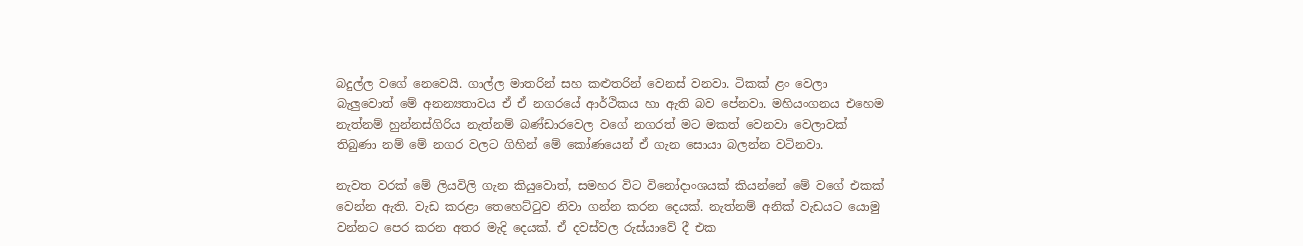බදුල්ල වගේ නෙවෙයි. ගාල්ල මාතරින් සහ කළුතරින් වෙනස් වනවා. ටිකක් ළං වෙලා බැලුවොත් මේ අනන්‍යතාවය ඒ ඒ නගරයේ ආර්ථිකය හා ඇති බව පේනවා. මහියංගනය එහෙම නැත්නම් හුන්නස්ගිරිය නැත්නම් බණ්ඩාරවෙල වගේ නගරත් මට මකත් වෙනවා වෙලාවක් තිබුණා නම් මේ නගර වලට ගිහින් මේ කෝණයෙන් ඒ ගැන සොයා බලන්න වටිනවා.

නැවත වරක් මේ ලියවිලි ගැන කියුවොත්, සමහර විට විනෝදාංශයක් කියන්නේ මේ වගේ එකක් වෙන්න ඇති. වැඩ කරළා තෙහෙට්ටුව නිවා ගන්න කරන දෙයක්. නැත්නම් අනික් වැඩයට යොමු වන්නට පෙර කරන අතර මැදි දෙයක්. ඒ දවස්වල රුස්යාවේ දී එක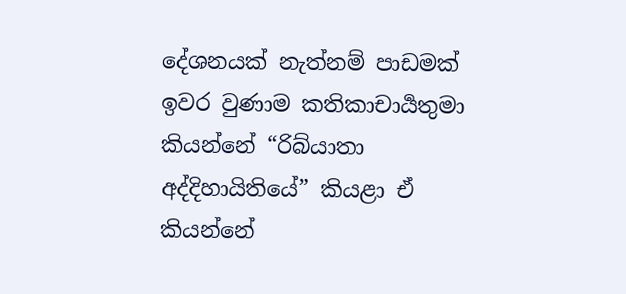දේශනයක් නැත්නම් පාඩමක් ඉවර වුණාම කතිකාචාර්‍යතුමා කියන්නේ “රිබ්යාතා අද්දිහායිතියේ” කියළා ඒ කියන්නේ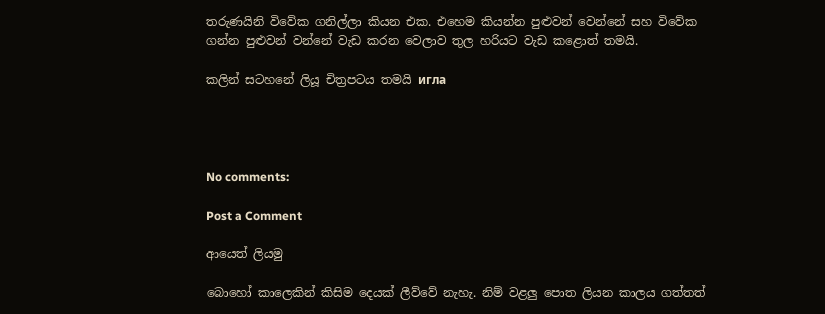තරුණයිනි විවේක ගනිල්ලා කියන එක. එහෙම කියන්න පුළුවන් වෙන්නේ සහ විවේක ගන්න පුළුවන් වන්නේ වැඩ කරන වෙලාව තුල හරියට වැඩ කළොත් තමයි.

කලින් සටහනේ ලියූ චිත්‍රපටය තමයි игла




No comments:

Post a Comment

ආයෙත් ලියමු

බොහෝ කාලෙකින් කිසිම දෙයක් ලීව්වේ නැහැ. නිම් වළලු පොත ලියන කාලය ගත්තත්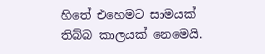හිතේ එහෙමට සාමයක් තිබ්බ කාලයක් නෙමෙයි.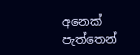අනෙක් පැත්තෙන්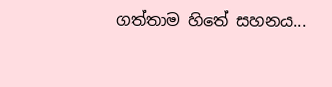ගත්තාම හිතේ සහනය...